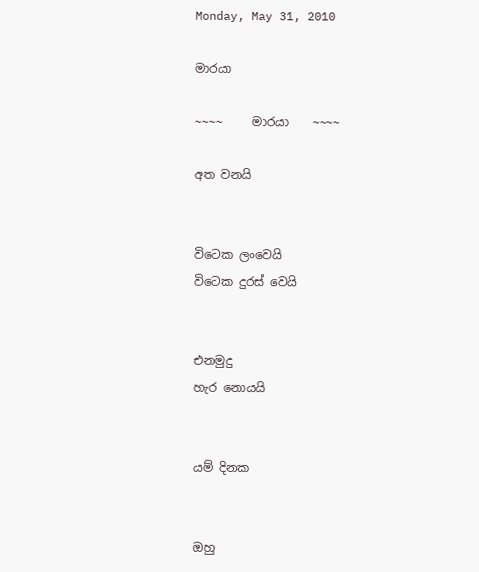Monday, May 31, 2010

මාරයා

~~~~     මාරයා    ~~~~

අත වනයි


විටෙක ලංවෙයි
විටෙක දුරස් වෙයි


එනමුදු
හැර නොයයි


යම් දිනක


ඔහු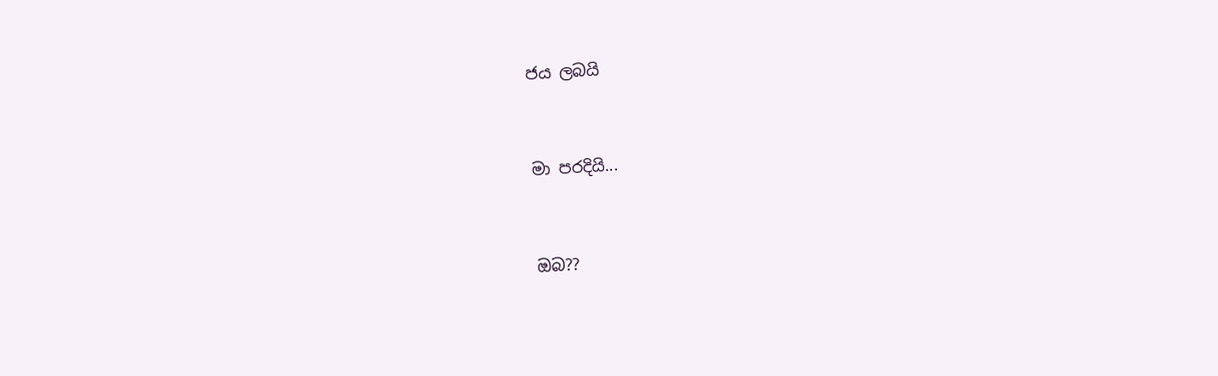ජය ලබයි


මා පරදියි...


ඔබ??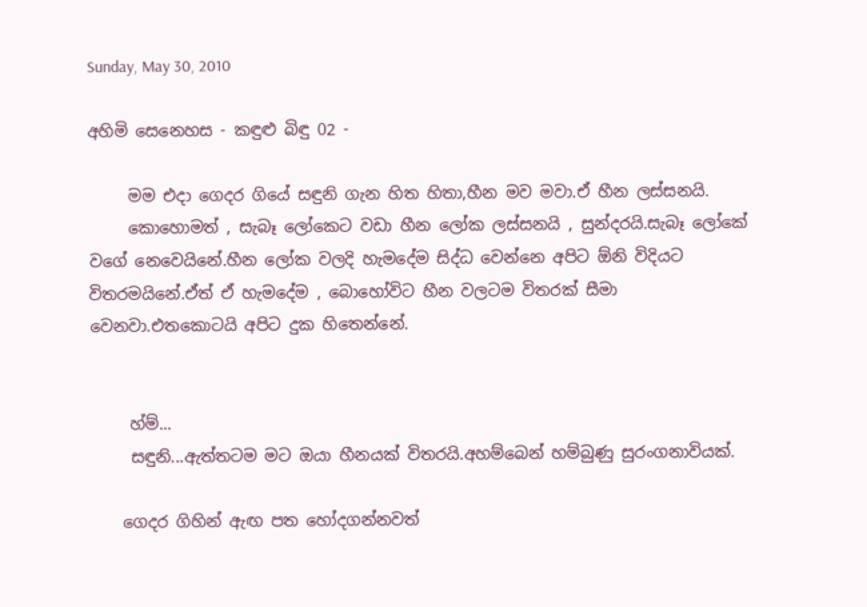Sunday, May 30, 2010

අහිමි සෙනෙහස - කඳුළු බිඳු 02 -

     මම එදා ගෙදර ගියේ සඳුනි ගැන හිත හිතා,හීන මව මවා.ඒ හීන ලස්සනයි.
     කොහොමත් , සැබෑ ලෝකෙට වඩා හීන ලෝක ලස්සනයි , සුන්දරයි.සැබෑ ලෝකේ වගේ නෙවෙයිනේ.හීන ලෝක වලදි හැමදේම සිද්ධ වෙන්නෙ අපිට ඕනි විදියට විතරමයිනේ.ඒත් ඒ හැමදේම , බොහෝවිට හීන වලටම විතරක් සීමා වෙනවා.එතකොටයි අපිට දුක හිතෙන්නේ.


     හ්ම්...
     සඳුනි...ඇත්තටම මට ඔයා හීනයක් විතරයි.අහම්බෙන් හම්බුණු සුරංගනාවියක්.

    ගෙදර ගිහින් ඇඟ පත හෝදගන්නවත්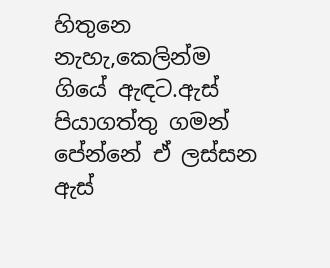හිතුනෙ නැහැ,කෙලින්ම ගියේ ඇඳට.ඇස් පියාගත්තු ගමන් පේන්නේ ඒ ලස්සන ඇස්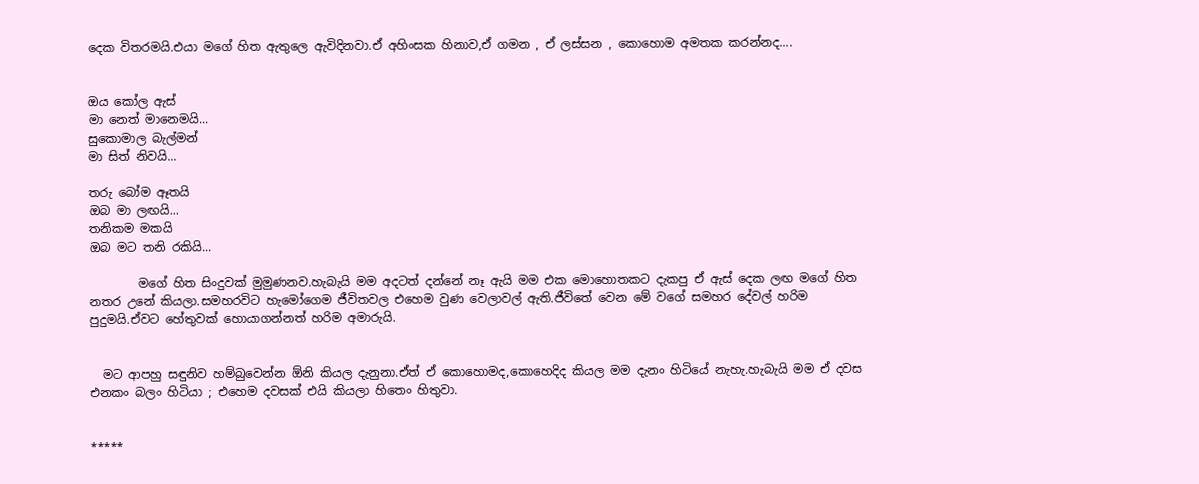දෙක විතරමයි.එයා මගේ හිත ඇතුලෙ ඇවිදිනවා.ඒ අහිංසක හිනාව,ඒ ගමන , ඒ ලස්සන , කොහොම අමතක කරන්නද....


ඔය කෝල ඇස්
මා නෙත් මානෙමයි...
සුකොමාල බැල්මන්
මා සිත් නිවයි...

තරු බෝම ඈතයි
ඔබ මා ලඟයි...
තනිකම මකයි
ඔබ මට තනි රකියි...

        මගේ හිත සිංදුවක් මුමුණනව.හැබැයි මම අදටත් දන්නේ නෑ ඇයි මම එක මොහොතකට දැකපු ඒ ඇස් දෙක ලඟ මගේ හිත නතර උනේ කියලා.සමහරවිට හැමෝගෙම ජීවිතවල එහෙම වුණ වෙලාවල් ඇති.ජීවිතේ වෙන මේ වගේ සමහර දේවල් හරිම පුදුමයි.ඒවට හේතුවක් හොයාගන්නත් හරිම අමාරුයි.


  මට ආපහු සඳුනිව හම්බුවෙන්න ඕනි කියල දැනුනා.ඒත් ඒ කොහොමද,කොහෙදිද කියල මම දැනං හිටියේ නැහැ.හැබැයි මම ඒ දවස එනකං බලං හිටියා ; එහෙම දවසක් එයි කියලා හිතෙං හිතුවා.


*****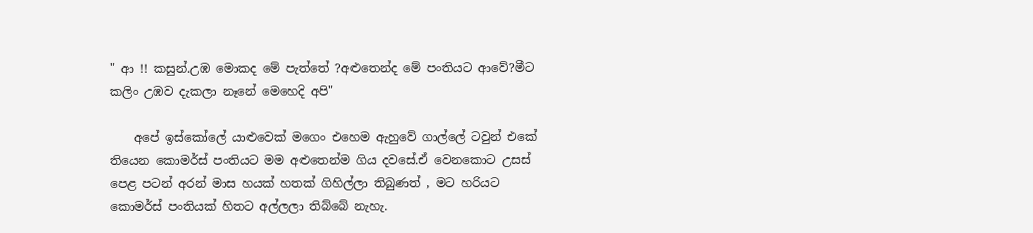" ආ !! කසුන්.උඹ මොකද මේ පැත්තේ ?අළුතෙන්ද මේ පංතියට ආවේ?මීට කලිං උඹව දැකලා නෑනේ මෙහෙදි අපි"

    අපේ ඉස්කෝලේ යාළුවෙක් මගෙං එහෙම ඇහුවේ ගාල්ලේ ටවුන් එකේ තියෙන කොමර්ස් පංතියට මම අළුතෙන්ම ගිය දවසේ.ඒ වෙනකොට උසස් පෙළ පටන් අරන් මාස හයක් හතක් ගිහිල්ලා තිබුණත් , මට හරියට කොමර්ස් පංතියක් හිතට අල්ලලා තිබ්බේ නැහැ.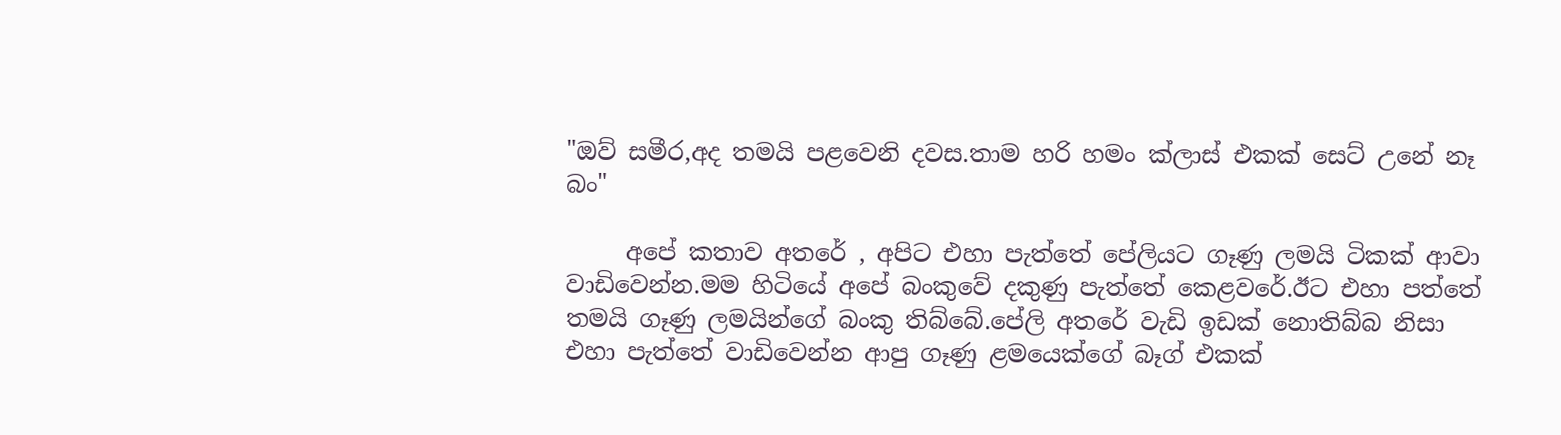"ඔව් සමීර,අද තමයි පළවෙනි දවස.තාම හරි හමං ක්ලාස් එකක් සෙට් උනේ නෑ බං"

     අපේ කතාව අතරේ , අපිට එහා පැත්තේ පේලියට ගෑණු ලමයි ටිකක් ආවා වාඩිවෙන්න.මම හිටියේ අපේ බංකුවේ දකුණු පැත්තේ කෙළවරේ.ඊට එහා පත්තේ තමයි ගෑණු ලමයින්ගේ බංකු තිබ්බේ.පේලි අතරේ වැඩි ඉඩක් නොතිබ්බ නිසා එහා පැත්තේ වාඩිවෙන්න ආපු ගෑණු ළමයෙක්ගේ බෑග් එකක්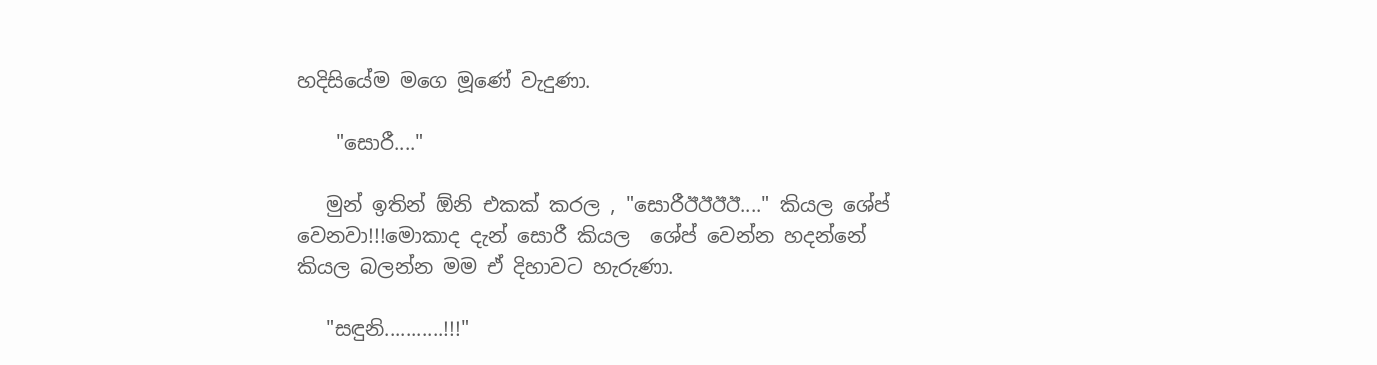හදිසියේම මගෙ මූණේ වැදුණා.

    "සොරී...."

   මුන් ඉතින් ඕනි එකක් කරල , "සොරීඊඊඊඊ...." කියල ශේප් වෙනවා!!!මොකාද දැන් සොරී කියල  ශේප් වෙන්න හදන්නේ කියල බලන්න මම ඒ දිහාවට හැරුණා.

   "සඳුනි...........!!!"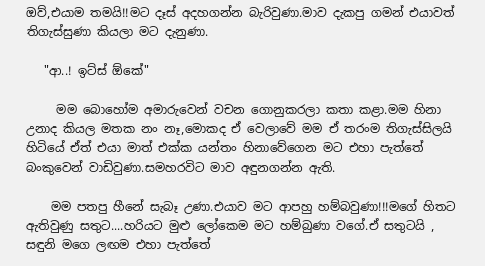ඔව්,එයාම තමයි!!මට දෑස් අදහගන්න බැරිවුණා.මාව දැකපු ගමන් එයාවත් තිගැස්සුණා කියලා මට දැනුණා.

   "ආ..! ඉට්ස් ඕකේ"

     මම බොහෝම අමාරුවෙන් වචන ගොනුකරලා කතා කළා.මම හිනා උනාද කියල මතක නං නෑ,මොකද ඒ වෙලාවේ මම ඒ තරංම තිගැස්සිලයි හිටියේ ඒත් එයා මාත් එක්ක යන්තං හිනාවේගෙන මට එහා පැත්තේ බංකුවෙන් වාඩිවුණා.සමහරවිට මාව අඳුනගන්න ඇති.

    මම පතපු හීනේ සැබෑ උණා.එයාව මට ආපහු හම්බවුණා!!!මගේ හිතට ඇතිවුණු සතුට....හරියට මුළු ලෝකෙම මට හම්බුණා වගේ.ඒ සතුටයි , සඳුනි මගෙ ලඟම එහා පැත්තේ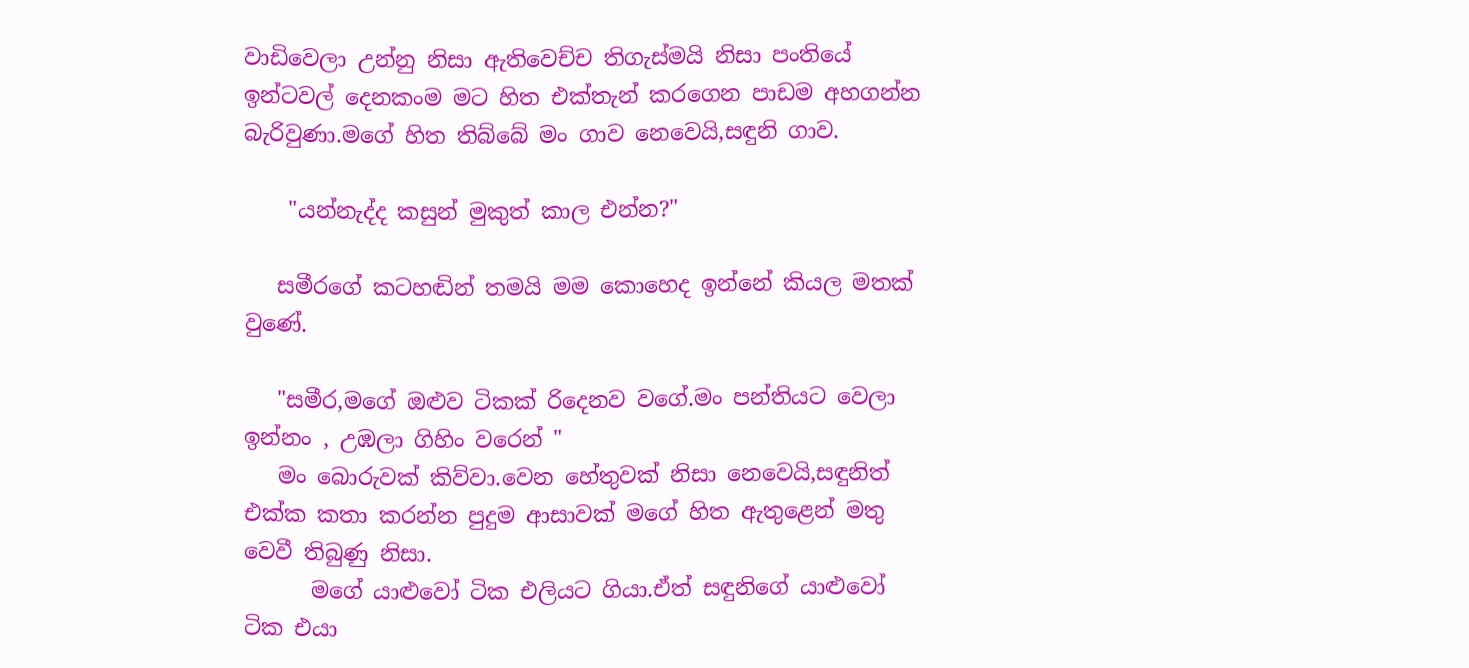වාඩිවෙලා උන්නු නිසා ඇතිවෙච්ච තිගැස්මයි නිසා පංතියේ ඉන්ටවල් දෙනකංම මට හිත එක්තැන් කරගෙන පාඩම අහගන්න බැරිවුණා.මගේ හිත තිබ්බේ මං ගාව නෙවෙයි,සඳුනි ගාව.

    "යන්නැද්ද කසුන් මුකුත් කාල එන්න?"

   සමීරගේ කටහඬින් තමයි මම කොහෙද ඉන්නේ කියල මතක් වුණේ.

   "සමීර,මගේ ඔළුව ටිකක් රිදෙනව වගේ.මං පන්තියට වෙලා ඉන්නං , උඹලා ගිහිං වරෙන් "
   මං බොරුවක් කිව්වා.වෙන හේතුවක් නිසා නෙවෙයි,සඳුනිත් එක්ක කතා කරන්න පුදුම ආසාවක් මගේ හිත ඇතුළෙන් මතු වෙවී තිබුණු නිසා.
      මගේ යාළුවෝ ටික එලියට ගියා.ඒත් සඳුනිගේ යාළුවෝ ටික එයා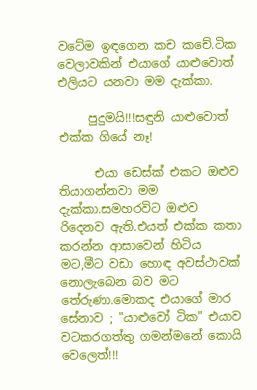වටේම ඉඳගෙන කච කචේ.ටික වෙලාවකින් එයාගේ යාළුවොත් එලියට යනවා මම දැක්කා.

     පුදුමයි!!!සඳුනි යාළුවොත් එක්ක ගියේ නෑ!

      එයා ඩෙස්ක් එකට ඔළුව තියාගන්නවා මම දැක්කා.සමහරවිට ඔළුව රිදෙනව ඇති.එයත් එක්ක කතා කරන්න ආසාවෙන් හිටිය මට,මීට වඩා හොඳ අවස්ථාවක් නොලැබෙන බව මට තේරුණා.මොකද එයාගේ මාර සේනාව ; "යාළුවෝ ටික" එයාව වටකරගත්තු ගමන්මනේ කොයි වෙලෙත්!!!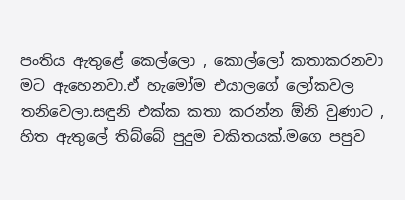පංතිය ඇතුළේ කෙල්ලො , කොල්ලෝ කතාකරනවා මට ඇහෙනවා.ඒ හැමෝම එයාලගේ ලෝකවල තනිවෙලා.සඳුනි එක්ක කතා කරන්න ඕනි වුණාට , හිත ඇතුලේ තිබ්බේ පුදුම චකිතයක්.මගෙ පපුව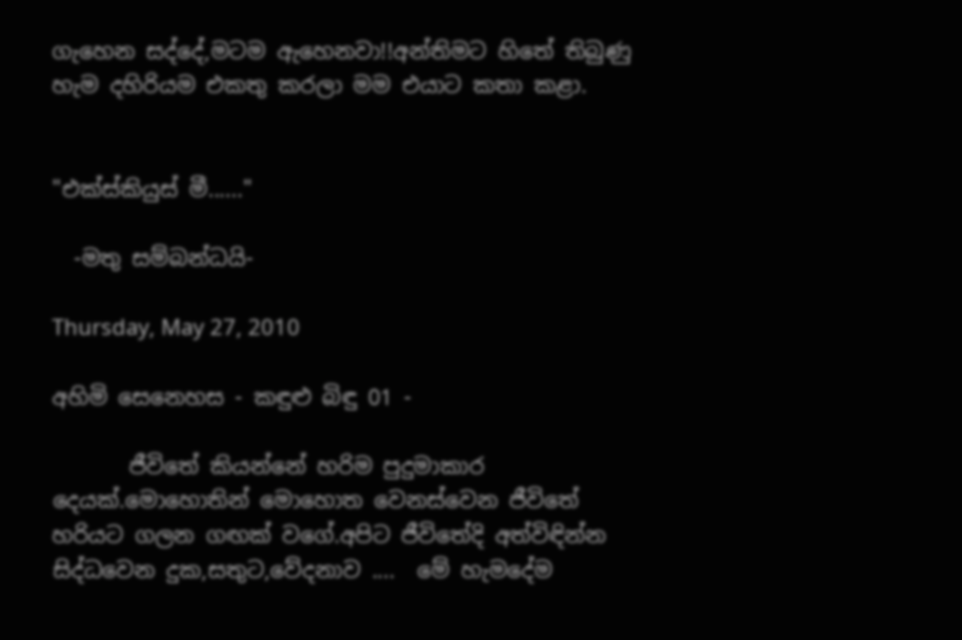ගැහෙන සද්දේ,මටම ඇහෙනවා!!අන්තිමට හිතේ තිබුණු හැම දහිරියම එකතු කරලා මම එයාට කතා කළා.


"එක්ස්කියුස් මී......"

  -මතු සම්බන්ධයි-

Thursday, May 27, 2010

අහිමි සෙනෙහස - කඳුළු බිඳු 01 -

       ජීවිතේ කියන්නේ හරිම පුදුමාකාර දෙයක්.මොහොතින් මොහොත වෙනස්වෙන ජීවිතේ හරියට ගලන ගඟක් වගේ.අපිට ජීවිතේදි අත්විඳින්න සිද්ධවෙන දුක,සතුට,වේදනාව ....  මේ හැමදේම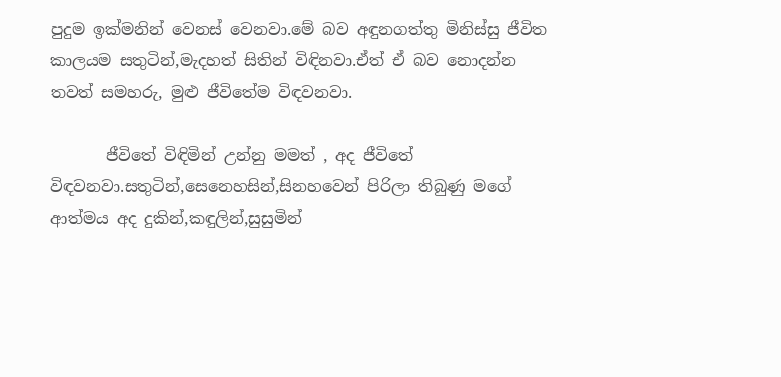පුදුම ඉක්මනින් වෙනස් වෙනවා.මේ බව අඳුනගත්තු මිනිස්සු ජීවිත කාලයම සතුටින්,මැදහත් සිතින් විඳිනවා.ඒත් ඒ බව නොදන්න තවත් සමහරු, මුළු ජීවිතේම විඳවනවා.

       ජීවිතේ විඳිමින් උන්නු මමත් , අද ජීවිතේ විඳවනවා.සතුටින්,සෙනෙහසින්,සිනහවෙන් පිරිලා තිබුණු මගේ ආත්මය අද දුකින්,කඳුලින්,සුසුමින්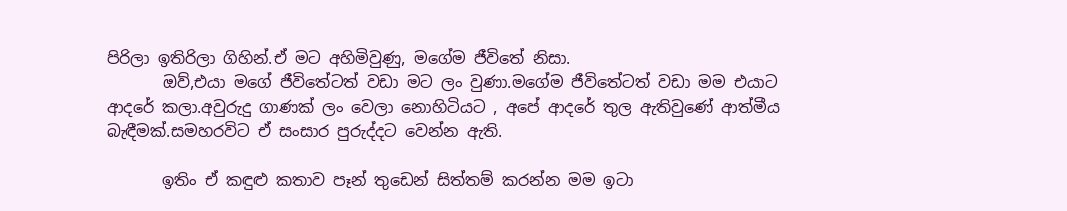පිරිලා ඉතිරිලා ගිහින්.ඒ මට අහිමිවුණු, මගේම ජීවිතේ නිසා.
       ඔව්,එයා මගේ ජීවිතේටත් වඩා මට ලං වුණා.මගේම ජීවිතේටත් වඩා මම එයාට ආදරේ කලා.අවුරුදු ගාණක් ලං වෙලා නොහිටියට , අපේ ආදරේ තුල ඇතිවුණේ ආත්මීය බැඳීමක්.සමහරවිට ඒ සංසාර පුරුද්දට වෙන්න ඇති.

       ඉතිං ඒ කඳුළු කතාව පෑන් තුඩෙන් සිත්තම් කරන්න මම ඉටා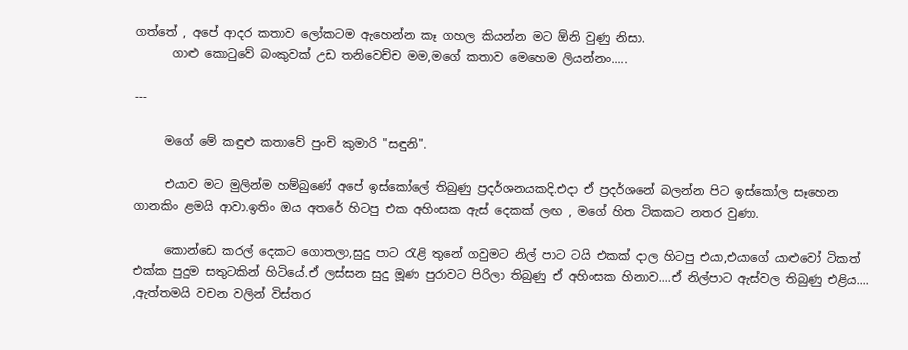ගත්තේ , අපේ ආදර කතාව ලෝකටම ඇහෙන්න කෑ ගහල කියන්න මට ඕනි වුණු නිසා.
      ගාළු කොටුවේ බංකුවක් උඩ තනිවෙච්ච මම,මගේ කතාව මෙහෙම ලියන්නං.....

---

     මගේ මේ කඳුළු කතාවේ පුංචි කුමාරි "සඳුනි".

     එයාව මට මුලින්ම හම්බුණේ අපේ ඉස්කෝලේ තිබුණු ප්‍රදර්ශනයකදි.එදා ඒ ප්‍රදර්ශනේ බලන්න පිට ඉස්කෝල සෑහෙන ගානකිං ළමයි ආවා.ඉතිං ඔය අතරේ හිටපු එක අහිංසක ඇස් දෙකක් ලඟ , මගේ හිත ටිකකට නතර වුණා.

     කොන්ඩෙ කරල් දෙකට ගොතලා,සුදු පාට රැළි තුනේ ගවුමට නිල් පාට ටයි එකක් දාල හිටපු එයා,එයාගේ යාළුවෝ ටිකත් එක්ක පුදුම සතුටකින් හිටියේ.ඒ ලස්සන සුදු මූණ පුරාවට පිරිලා තිබුණු ඒ අහිංසක හිනාව....ඒ නිල්පාට ඇස්වල තිබුණු එළිය.... ,ඇත්තමයි වචන වලින් විස්තර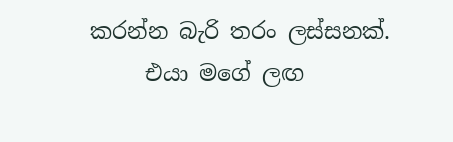කරන්න බැරි තරං ලස්සනක්.
     එයා මගේ ලඟ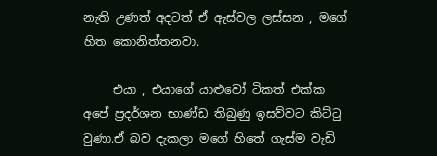නැති උණත් අදටත් ඒ ඇස්වල ලස්සන , මගේ හිත කොනිත්තනවා.

     එයා , එයාගේ යාළුවෝ ටිකත් එක්ක අපේ ප්‍රදර්ශන භාණ්ඩ තිබුණු ඉසව්වට කිට්ටු වුණා.ඒ බව දැකලා මගේ හිතේ ගැස්ම වැඩි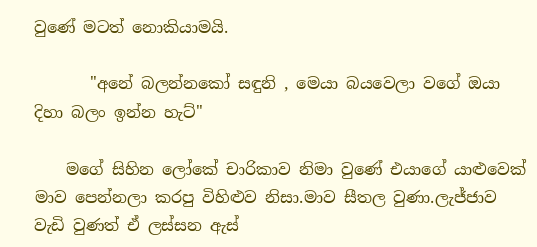වුණේ මටත් නොකියාමයි.

       "අනේ බලන්නකෝ සඳුනි , මෙයා බයවෙලා වගේ ඔයා දිහා බලං ඉන්න හැට්"

    මගේ සිහින ලෝකේ චාරිකාව නිමා වුණේ එයාගේ යාළුවෙක් මාව පෙන්නලා කරපු විහිළුව නිසා.මාව සීතල වුණා.ලැජ්ජාව වැඩි වුණත් ඒ ලස්සන ඇස්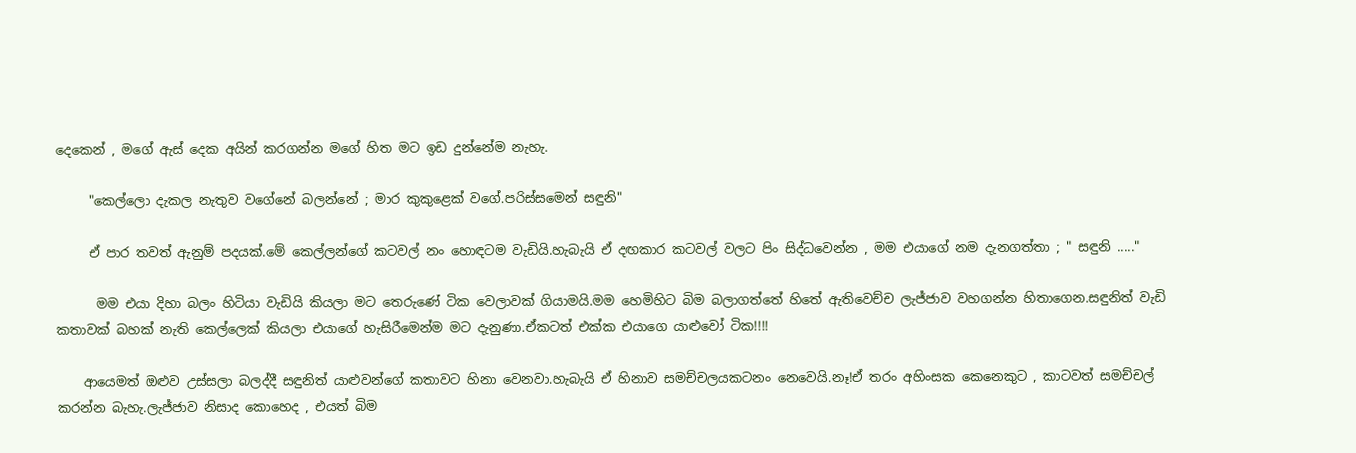දෙකෙන් , මගේ ඇස් දෙක අයින් කරගන්න මගේ හිත මට ඉඩ දුන්නේම නැහැ.

     "කෙල්ලො දැකල නැතුව වගේනේ බලන්නේ ; මාර කුකුළෙක් වගේ.පරිස්සමෙන් සඳුනි"

     ඒ පාර තවත් ඇනුම් පදයක්.මේ කෙල්ලන්ගේ කටවල් නං හොඳටම වැඩියි.හැබැයි ඒ දඟකාර කටවල් වලට පිං සිද්ධවෙන්න , මම එයාගේ නම දැනගත්තා ; " සඳුනි ....."

      මම එයා දිහා බලං හිටියා වැඩියි කියලා මට තෙරුණේ ටික වෙලාවක් ගියාමයි.මම හෙමිහිට බිම බලාගත්තේ හිතේ ඇතිවෙච්ච ලැජ්ජාව වහගන්න හිතාගෙන.සඳුනිත් වැඩි කතාවක් බහක් නැති කෙල්ලෙක් කියලා එයාගේ හැසිරීමෙන්ම මට දැනුණා.ඒකටත් එක්ක එයාගෙ යාළුවෝ ටික!!!!

    ආයෙමත් ඔළුව උස්සලා බලද්දී සඳුනිත් යාළුවන්ගේ කතාවට හිනා වෙනවා.හැබැයි ඒ හිනාව සමච්චලයකටනං නෙවෙයි.නෑ!ඒ තරං අහිංසක කෙනෙකුට , කාටවත් සමච්චල් කරන්න බැහැ.ලැජ්ජාව නිසාද කොහෙද , එයත් බිම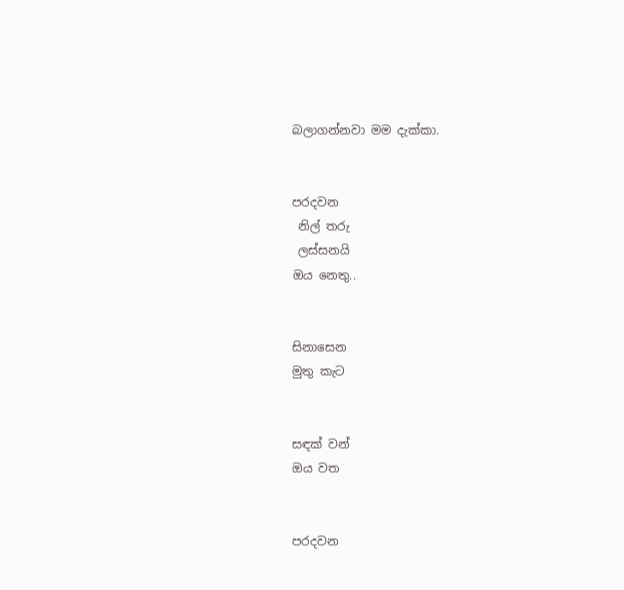බලාගන්නවා මම දැක්කා.


පරදවන
 නිල් තරු
 ලස්සනයි
ඔය නෙතු..


සිනාසෙන
මුතු කැට


සඳක් වන්
ඔය වත


පරදවන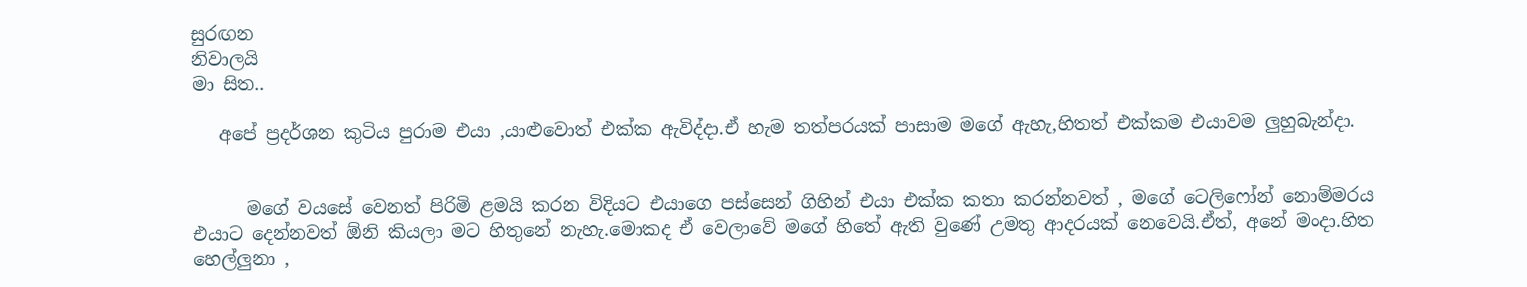සුරඟන
නිවාලයි
මා සිත..

   අපේ ප්‍රදර්ශන කුටිය පුරාම එයා ,යාළුවොත් එක්ක ඇවිද්දා.ඒ හැම තත්පරයක් පාසාම මගේ ඇහැ,හිතත් එක්කම එයාවම ලුහුබැන්දා.


      මගේ වයසේ වෙනත් පිරිමි ළමයි කරන විදියට එයාගෙ පස්සෙන් ගිහින් එයා එක්ක කතා කරන්නවත් , මගේ ටෙලිෆෝන් නොම්මරය එයාට දෙන්නවත් ඕනි කියලා මට හිතුනේ නැහැ.මොකද ඒ වෙලාවේ මගේ හිතේ ඇති වුණේ උමතු ආදරයක් නෙවෙයි.ඒත්, අනේ මංදා.හිත හෙල්ලුනා ,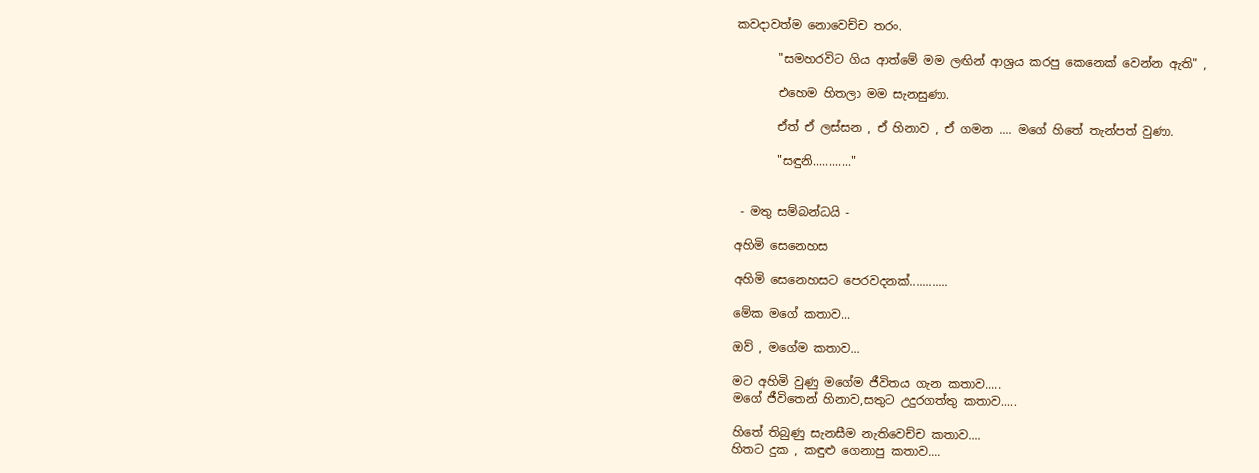කවදාවත්ම නොවෙච්ච තරං.

       "සමහරවිට ගිය ආත්මේ මම ලඟින් ආශ්‍රය කරපු කෙනෙක් වෙන්න ඇති" ,

       එහෙම හිතලා මම සැනසුණා.

       ඒත් ඒ ලස්සන , ඒ හිනාව , ඒ ගමන .... මගේ හිතේ තැන්පත් වුණා.

       "සඳුනි............"


 - මතු සම්බන්ධයි -

අහිමි සෙනෙහස

අහිමි සෙනෙහසට පෙරවදනක්............

මේක මගේ කතාව...

ඔව් , මගේම කතාව...

මට අහිමි වුණු මගේම ජීවිතය ගැන කතාව.....
මගේ ජීවිතෙන් හිනාව,සතුට උදුරගත්තු කතාව.....

හිතේ තිබුණු සැනසීම නැතිවෙච්ච කතාව....
හිතට දුක , කඳුළු ගෙනාපු කතාව....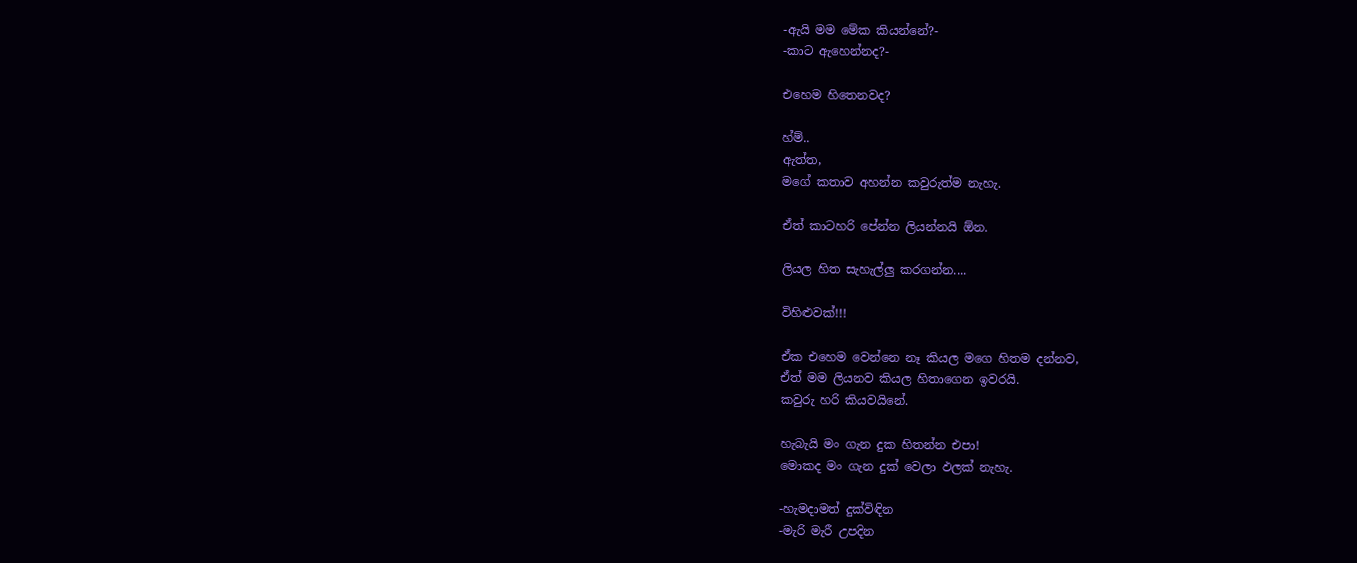-ඇයි මම මේක කියන්නේ?-
-කාට ඇහෙන්නද?-

එහෙම හිතෙනවද?

හ්ම්..
ඇත්ත,
මගේ කතාව අහන්න කවුරුත්ම නැහැ.

ඒත් කාටහරි පේන්න ලියන්නයි ඕන.

ලියල හිත සැහැල්ලු කරගන්න....

විහිළුවක්!!!

ඒක එහෙම වෙන්නෙ නෑ කියල මගෙ හිතම දන්නව,
ඒත් මම ලියනව කියල හිතාගෙන ඉවරයි.
කවුරු හරි කියවයිනේ.

හැබැයි මං ගැන දුක හිතන්න එපා!
මොකද මං ගැන දුක් වෙලා ඵලක් නැහැ.

-හැමදාමත් දුක්විඳින
-මැරි මැරී උපදින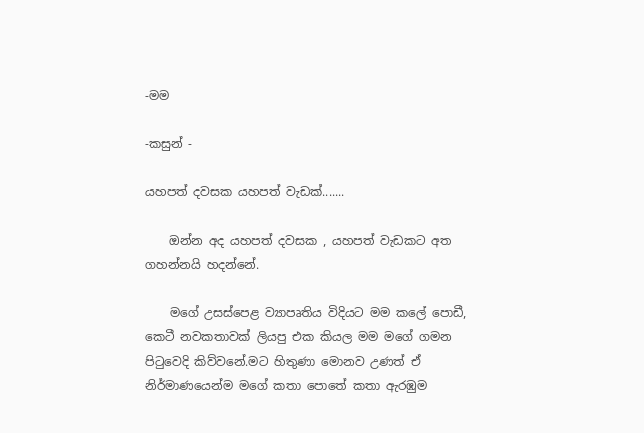-මම

-කසුන් -

යහපත් දවසක යහපත් වැඩක්.......

    ඔන්න අද යහපත් දවසක , යහපත් වැඩකට අත ගහන්නයි හදන්නේ.

    මගේ උසස්පෙළ ව්‍යාපෘතිය විදියට මම කලේ පොඩී, කෙටී නවකතාවක් ලියපු එක කියල මම මගේ ගමන පිටුවෙදි කිව්වනේ.මට හිතුණා මොනව උණත් ඒ නිර්මාණයෙන්ම මගේ කතා පොතේ කතා ඇරඹුම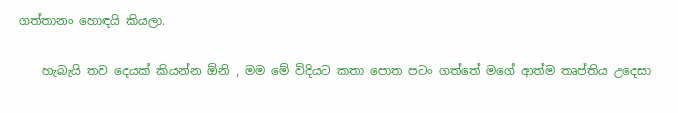ගත්තානං හොඳයි කියලා.

    හැබැයි තව දෙයක් කියන්න ඕනි , මම මේ විදියට කතා පොත පටං ගත්තේ මගේ ආත්ම තෘප්තිය උදෙසා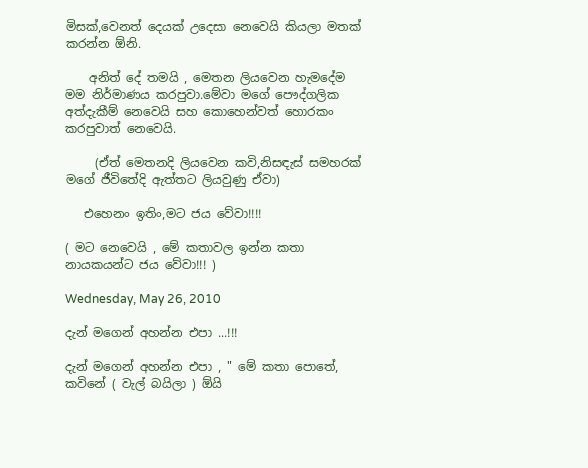මිසක්,වෙනත් දෙයක් උදෙසා නෙවෙයි කියලා මතක් කරන්න ඕනි.

    අනිත් දේ තමයි , මෙතන ලියවෙන හැමදේම මම නිර්මාණය කරපුවා.මේවා මගේ පෞද්ගලික අත්දැකීම් නෙවෙයි සහ කොහෙන්වත් හොරකං කරපුවාත් නෙවෙයි.

     (ඒත් මෙතනදි ලියවෙන කවි,නිසඳැස් සමහරක් මගේ ජීවිතේදි ඇත්තට ලියවුණු ඒවා)

   එහෙනං ඉතිං,මට ජය වේවා!!!!

( මට නෙවෙයි , මේ කතාවල ඉන්න කතා නායකයන්ට ජය වේවා!!! )

Wednesday, May 26, 2010

දැන් මගෙන් අහන්න එපා ...!!!

දැන් මගෙන් අහන්න එපා , " මේ කතා පොතේ, කවිනේ ( වැල් බයිලා ) ඕයි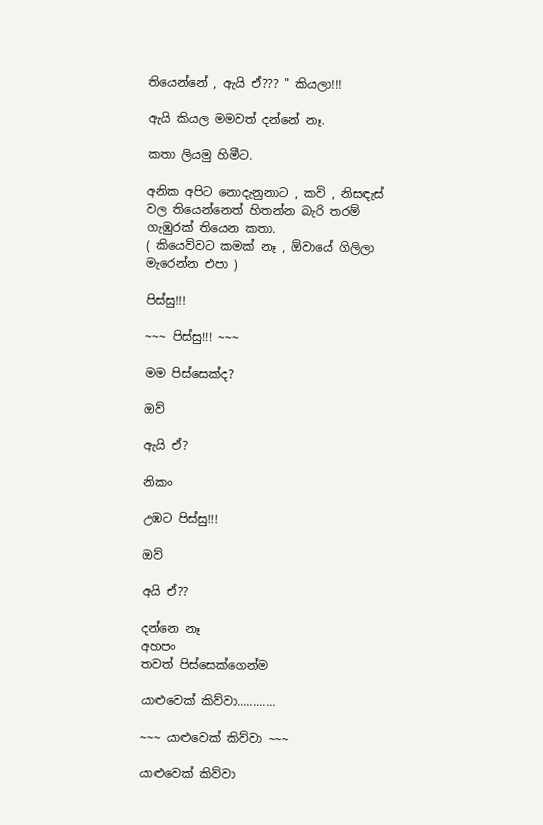තියෙන්නේ , ඇයි ඒ??? " කියලා!!!

ඇයි කියල මමවත් දන්නේ නෑ.

කතා ලියමු හිමීට.

අනික අපිට නොදැනුනාට , කවි , නිසඳැස් වල තියෙන්නෙත් හිතන්න බැරි තරම් ගැඹුරක් තියෙන කතා.
( කියෙව්වට කමක් නෑ , ඕවායේ ගිලිලා මැරෙන්න එපා )

පිස්සු!!!

~~~ පිස්සු!!! ~~~

මම පිස්සෙක්ද?

ඔව්

ඇයි ඒ?

නිකං

උඹට පිස්සු!!!

ඔව්

අයි ඒ??

දන්නෙ නෑ
අහපං
තවත් පිස්සෙක්ගෙන්ම

යාළුවෙක් කිව්වා............

~~~ යාළුවෙක් කිව්වා ~~~

යාළුවෙක් කිව්වා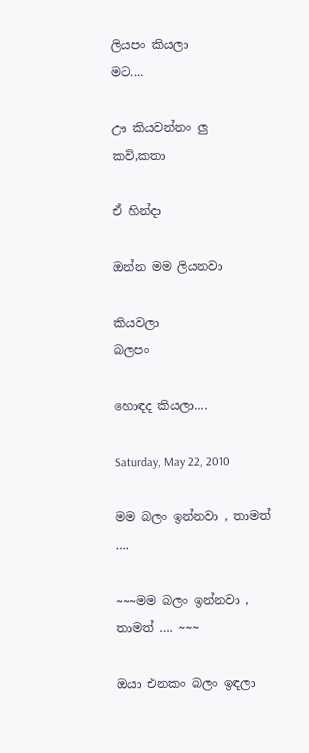ලියපං කියලා
මට....

ඌ කියවන්නං ලු
කවි,කතා

ඒ හින්දා

ඔන්න මම ලියනවා

කියවලා
බලපං

හොඳද කියලා....

Saturday, May 22, 2010

මම බලං ඉන්නවා , තාමත් ….

~~~මම බලං ඉන්නවා , තාමත් …. ~~~

ඔයා එනකං බලං ඉඳලා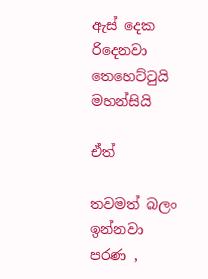ඇස් දෙක රිදෙනවා
තෙහෙට්ටුයි
මහන්සියි

ඒත්

තවමත් බලං ඉන්නවා
පරණ ,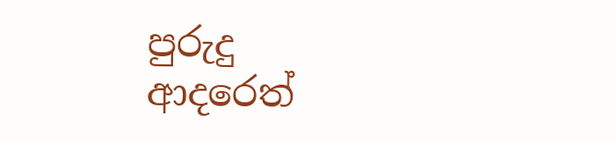පුරුදු
ආදරෙත්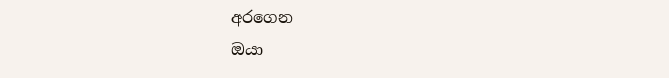අරගෙන
ඔයා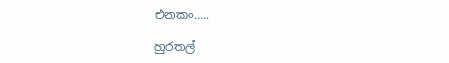එනකං…..

හුරතල්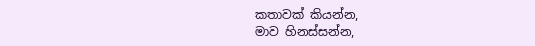කතාවක් කියන්න,
මාව හිනස්සන්න,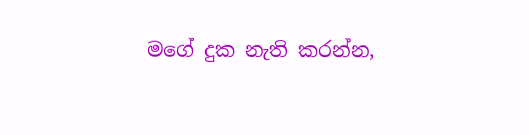මගේ දුක නැති කරන්න,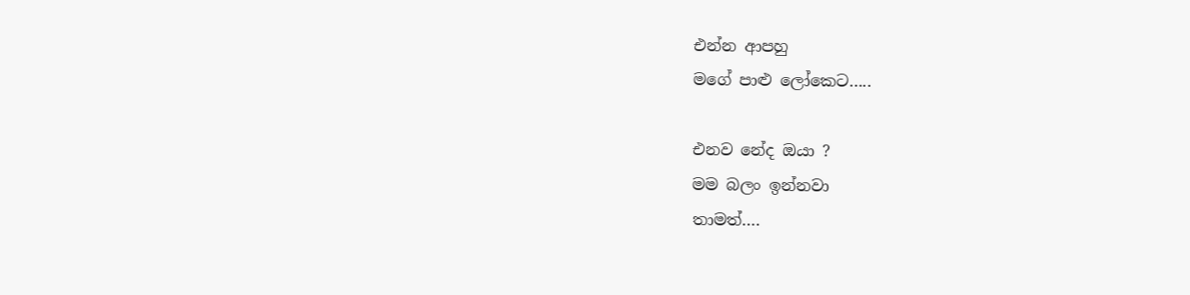එන්න ආපහු
මගේ පාළු ලෝකෙට…..

එනව නේද ඔයා ?
මම බලං ඉන්නවා
තාමත්….